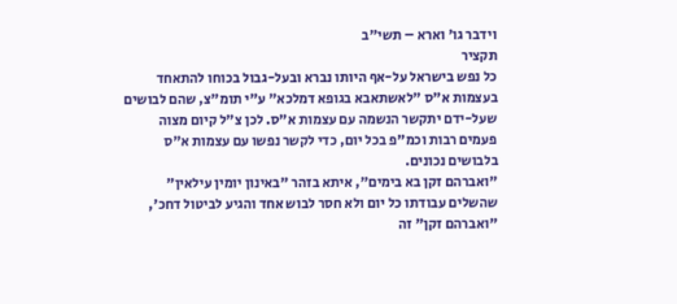וידבר גו' וארא – תשי"ב
תקציר
כל נפש בישראל על-אף היותו נברא ובעל-גבול בכוחו להתאחד בעצמות א"ס "לאשתאבא בגופא דמלכא" ע"י תומ"צ, שהם לבושים שעל-ידם יתקשר הנשמה עם עצמות א"ס. לכן צ"ל קיום מצוה פעמים רבות וכמ"פ בכל יום, כדי לקשר נפשו עם עצמות א"ס בלבושים נכונים.
"ואברהם זקן בא בימים", איתא בזהר "באינון יומין עילאין" שהשלים עבודתו כל יום ולא חסר לבוש אחד והגיע לביטול דחכ', "ואברהם זקן" זה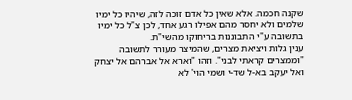שקנה חכמה. אלא שאין כל אדם זוכה לזה, שיהיו כל ימיו שלמים ולא יחסר מהם אפילו רגע אחד, לכן צ"ל כל ימיו בתשובה ע"י התבוננות בריחוקו מהשי"ת.
ענין גלות ויציאת מצרים, שהמיצר מעורר לתשובה "וממצרים קראתי לבני". וזהו "וארא אל אברהם אל יצחק ואל יעקב בא-ל שד-י ושמי הוי' לא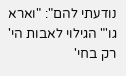נודעתי להם": "וארא גו'" הגילוי לאבות הי' רק בחי'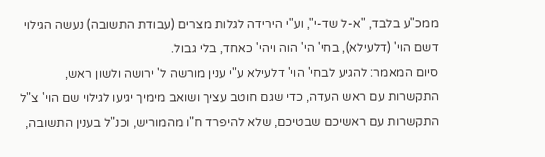ממכ"ע בלבד, "א-ל שד-י", וע"י הירידה לגלות מצרים (עבודת התשובה) נעשה הגילוי דשם הוי' (דלעילא), בחי' הי' הוה ויהי' כאחד, בלי גבול.
סיום המאמר: להגיע לבחי' הוי' דלעילא ע"י ענין מורשה ל' ירושה ולשון ראש, התקשרות עם ראש העדה, כדי שגם חוטב עציך ושואב מימיך יגיעו לגילוי שם הוי' צ"ל התקשרות עם ראשיכם שבטיכם, שלא להיפרד ח"ו מהמוריש, וכנ"ל בענין התשובה,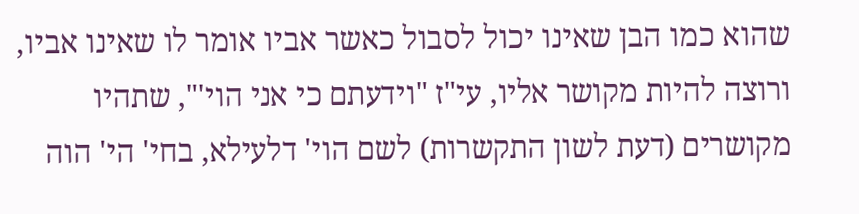שהוא כמו הבן שאינו יכול לסבול כאשר אביו אומר לו שאינו אביו, ורוצה להיות מקושר אליו, עי"ז "וידעתם כי אני הוי'", שתהיו מקושרים (דעת לשון התקשרות) לשם הוי' דלעילא, בחי' הי' הוה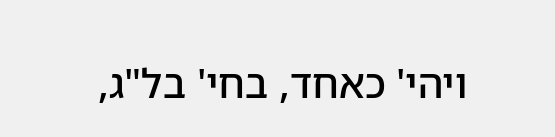ויהי' כאחד, בחי' בל"ג,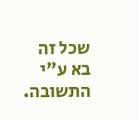שכל זה בא ע"י התשובה.